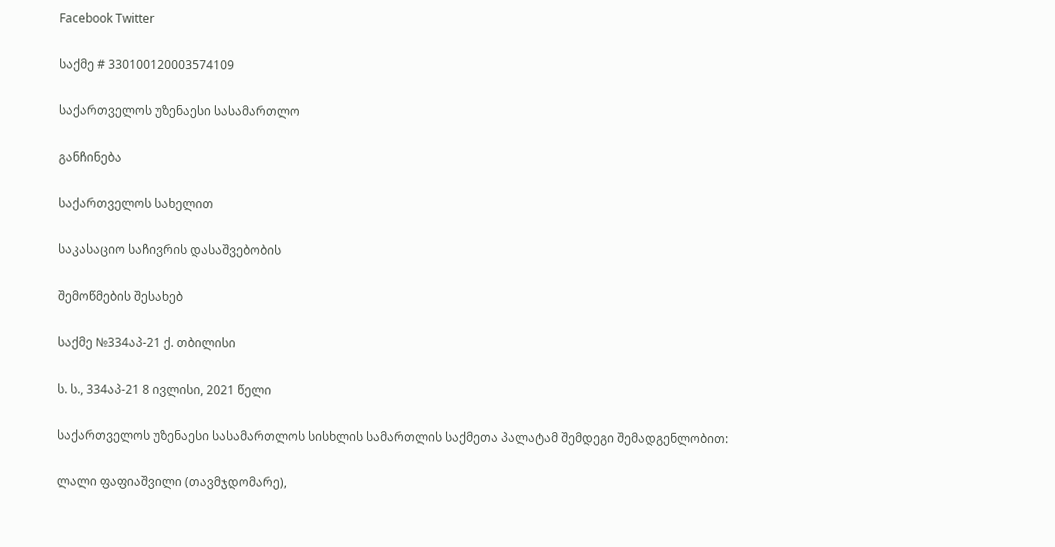Facebook Twitter

საქმე # 330100120003574109

საქართველოს უზენაესი სასამართლო

განჩინება

საქართველოს სახელით

საკასაციო საჩივრის დასაშვებობის

შემოწმების შესახებ

საქმე №334აპ-21 ქ. თბილისი

ს. ს., 334აპ-21 8 ივლისი, 2021 წელი

საქართველოს უზენაესი სასამართლოს სისხლის სამართლის საქმეთა პალატამ შემდეგი შემადგენლობით:

ლალი ფაფიაშვილი (თავმჯდომარე),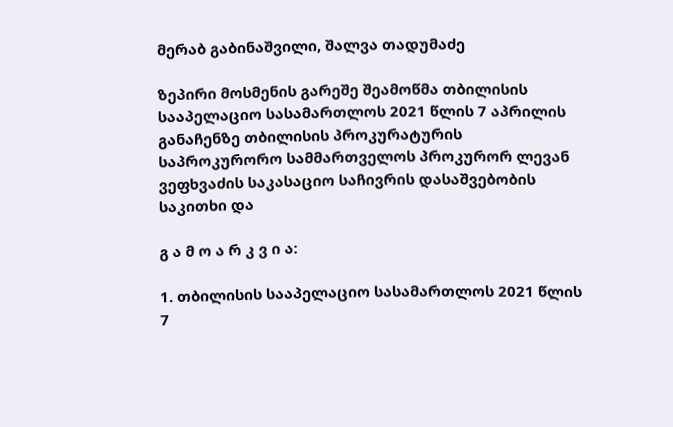მერაბ გაბინაშვილი, შალვა თადუმაძე

ზეპირი მოსმენის გარეშე შეამოწმა თბილისის სააპელაციო სასამართლოს 2021 წლის 7 აპრილის განაჩენზე თბილისის პროკურატურის საპროკურორო სამმართველოს პროკურორ ლევან ვეფხვაძის საკასაციო საჩივრის დასაშვებობის საკითხი და

გ ა მ ო ა რ კ ვ ი ა:

1. თბილისის სააპელაციო სასამართლოს 2021 წლის 7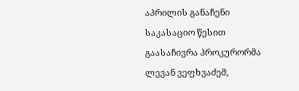აპრილის განაჩენი საკასაციო წესით გაასაჩივრა პროკურორმა ლევან ვეფხვაძემ,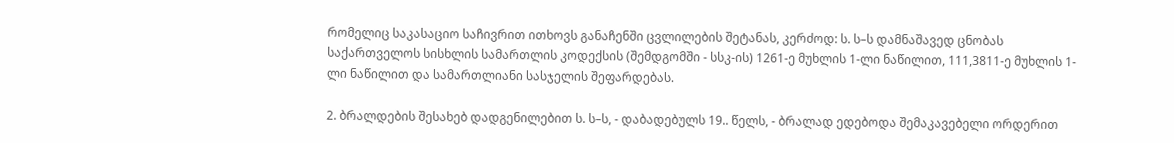რომელიც საკასაციო საჩივრით ითხოვს განაჩენში ცვლილების შეტანას, კერძოდ: ს. ს–ს დამნაშავედ ცნობას საქართველოს სისხლის სამართლის კოდექსის (შემდგომში - სსკ-ის) 1261-ე მუხლის 1-ლი ნაწილით, 111,3811-ე მუხლის 1-ლი ნაწილით და სამართლიანი სასჯელის შეფარდებას.

2. ბრალდების შესახებ დადგენილებით ს. ს–ს, - დაბადებულს 19.. წელს, - ბრალად ედებოდა შემაკავებელი ორდერით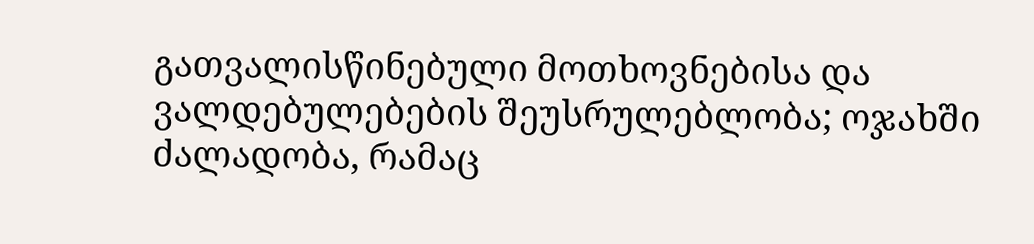გათვალისწინებული მოთხოვნებისა და ვალდებულებების შეუსრულებლობა; ოჯახში ძალადობა, რამაც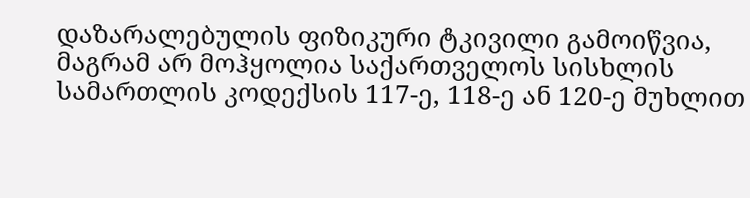დაზარალებულის ფიზიკური ტკივილი გამოიწვია, მაგრამ არ მოჰყოლია საქართველოს სისხლის სამართლის კოდექსის 117-ე, 118-ე ან 120-ე მუხლით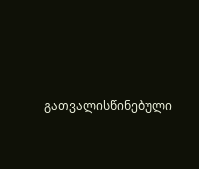გათვალისწინებული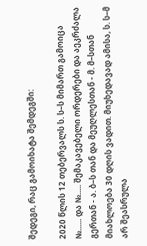შედეგი, რაც გამოიხატა შემდეგში:

2020 წლის 12 თებერვალს ს. ს–ს მიმართ გამოიცა №...... და №..... შემაკავებელი ორდერები და აეკრძალა გერთან - ა. ბ–ს თან და მეუღლესთან - მ. მ–სთან მიახლოება 30 დღის ვადით. მიუხედავად ამისა, ს. ს–მ არ შეასრულა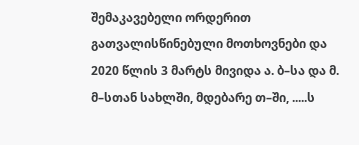შემაკავებელი ორდერით გათვალისწინებული მოთხოვნები და 2020 წლის 3 მარტს მივიდა ა. ბ–სა და მ. მ–სთან სახლში, მდებარე თ–ში, .....ს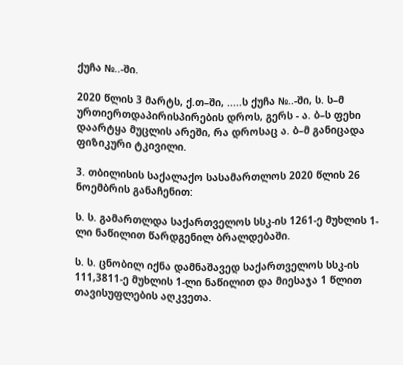ქუჩა №..-ში.

2020 წლის 3 მარტს, ქ.თ–ში, .....ს ქუჩა №..-ში, ს. ს–მ ურთიერთდაპირისპირების დროს, გერს - ა. ბ–ს ფეხი დაარტყა მუცლის არეში, რა დროსაც ა. ბ–მ განიცადა ფიზიკური ტკივილი.

3. თბილისის საქალაქო სასამართლოს 2020 წლის 26 ნოემბრის განაჩენით:

ს. ს. გამართლდა საქართველოს სსკ-ის 1261-ე მუხლის 1-ლი ნაწილით წარდგენილ ბრალდებაში.

ს. ს. ცნობილ იქნა დამნაშავედ საქართველოს სსკ-ის 111,3811-ე მუხლის 1-ლი ნაწილით და მიესაჯა 1 წლით თავისუფლების აღკვეთა.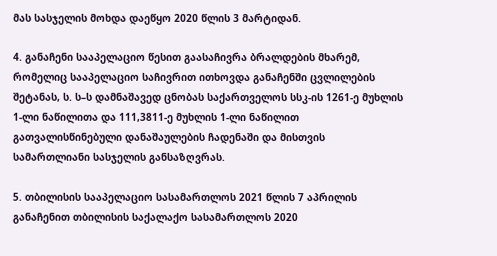მას სასჯელის მოხდა დაეწყო 2020 წლის 3 მარტიდან.

4. განაჩენი სააპელაციო წესით გაასაჩივრა ბრალდების მხარემ, რომელიც სააპელაციო საჩივრით ითხოვდა განაჩენში ცვლილების შეტანას, ს. ს–ს დამნაშავედ ცნობას საქართველოს სსკ-ის 1261-ე მუხლის 1-ლი ნაწილითა და 111,3811-ე მუხლის 1-ლი ნაწილით გათვალისწინებული დანაშაულების ჩადენაში და მისთვის სამართლიანი სასჯელის განსაზღვრას.

5. თბილისის სააპელაციო სასამართლოს 2021 წლის 7 აპრილის განაჩენით თბილისის საქალაქო სასამართლოს 2020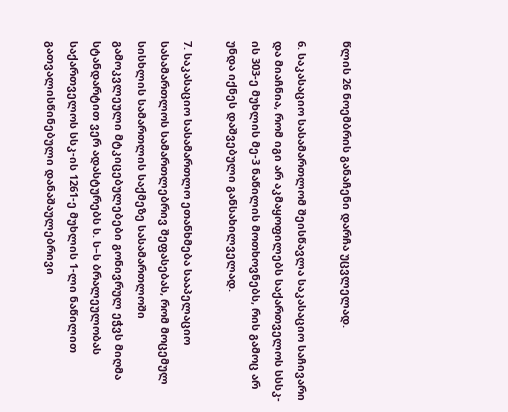წლის 26 ნოემბრის განაჩენი დარჩა უცვლელად.

6. საკასაციო სასამართლომ შეისწავლა საკასაციო საჩივარი და მიაჩნია, რომ იგი არ აკმაყოფილებს საქართველოს სსსკ-ის 303-ე მუხლის მე-3 ნაწილის მოთხოვნებს, რის გამოც არ უნდა იქნეს დაშვებული განსახილველად.

7. საკასაციო სასამართლო ეთანხმება სააპელაციო სასამართლოს სამართლებრივ შეფასებას, რომ მოცემულ სისხლის სამართლის საქმეზე სასამართლოში გამოკვლეული მტკიცებულებები გონივრულ ეჭვს მიღმა სტანდარტით ვერ ადასტურებს ს. ს–ს ბრალეულობას საქართველოს სსკ-ის 1261-ე მუხლის 1-ლი ნაწილით გათვალისწინებული დანაშაულებრივი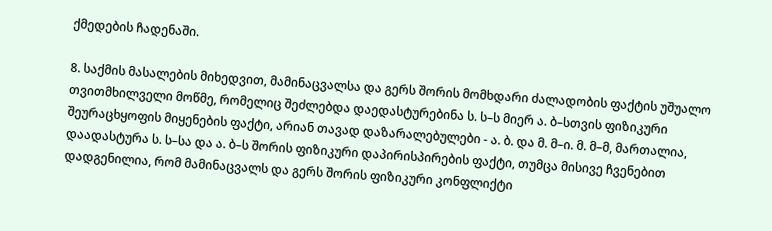ქმედების ჩადენაში.

8. საქმის მასალების მიხედვით, მამინაცვალსა და გერს შორის მომხდარი ძალადობის ფაქტის უშუალო თვითმხილველი მოწმე, რომელიც შეძლებდა დაედასტურებინა ს. ს–ს მიერ ა. ბ–სთვის ფიზიკური შეურაცხყოფის მიყენების ფაქტი, არიან თავად დაზარალებულები - ა. ბ. და მ. მ–ი. მ. მ–მ, მართალია, დაადასტურა ს. ს–სა და ა. ბ–ს შორის ფიზიკური დაპირისპირების ფაქტი, თუმცა მისივე ჩვენებით დადგენილია, რომ მამინაცვალს და გერს შორის ფიზიკური კონფლიქტი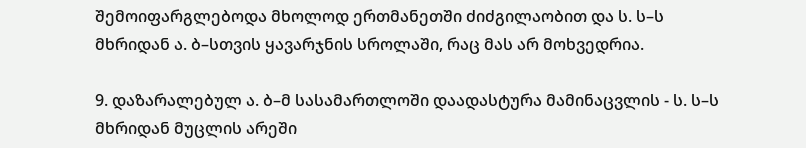შემოიფარგლებოდა მხოლოდ ერთმანეთში ძიძგილაობით და ს. ს–ს მხრიდან ა. ბ–სთვის ყავარჯნის სროლაში, რაც მას არ მოხვედრია.

9. დაზარალებულ ა. ბ–მ სასამართლოში დაადასტურა მამინაცვლის - ს. ს–ს მხრიდან მუცლის არეში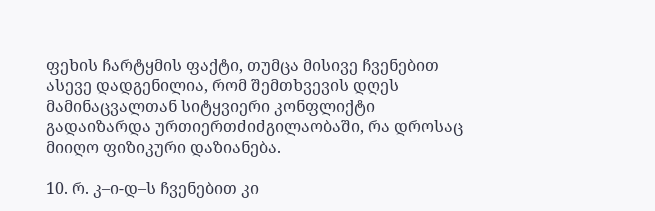ფეხის ჩარტყმის ფაქტი, თუმცა მისივე ჩვენებით ასევე დადგენილია, რომ შემთხვევის დღეს მამინაცვალთან სიტყვიერი კონფლიქტი გადაიზარდა ურთიერთძიძგილაობაში, რა დროსაც მიიღო ფიზიკური დაზიანება.

10. რ. კ–ი-დ–ს ჩვენებით კი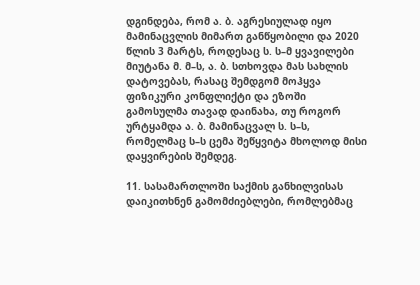დგინდება, რომ ა. ბ. აგრესიულად იყო მამინაცვლის მიმართ განწყობილი და 2020 წლის 3 მარტს, როდესაც ს. ს–მ ყვავილები მიუტანა მ. მ–ს, ა. ბ. სთხოვდა მას სახლის დატოვებას, რასაც შემდგომ მოჰყვა ფიზიკური კონფლიქტი და ეზოში გამოსულმა თავად დაინახა, თუ როგორ ურტყამდა ა. ბ. მამინაცვალ ს. ს–ს, რომელმაც ს–ს ცემა შეწყვიტა მხოლოდ მისი დაყვირების შემდეგ.

11. სასამართლოში საქმის განხილვისას დაიკითხნენ გამომძიებლები, რომლებმაც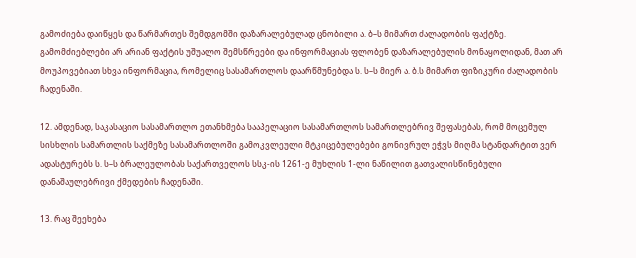გამოძიება დაიწყეს და წარმართეს შემდგომში დაზარალებულად ცნობილი ა. ბ–ს მიმართ ძალადობის ფაქტზე. გამომძიებლები არ არიან ფაქტის უშუალო შემსწრეები და ინფორმაციას ფლობენ დაზარალებულის მონაყოლიდან, მათ არ მოუპოვებიათ სხვა ინფორმაცია, რომელიც სასამართლოს დაარწმუნებდა ს. ს–ს მიერ ა. ბ.ს მიმართ ფიზიკური ძალადობის ჩადენაში.

12. ამდენად, საკასაციო სასამართლო ეთანხმება სააპელაციო სასამართლოს სამართლებრივ შეფასებას, რომ მოცემულ სისხლის სამართლის საქმეზე სასამართლოში გამოკვლეული მტკიცებულებები გონივრულ ეჭვს მიღმა სტანდარტით ვერ ადასტურებს ს. ს–ს ბრალეულობას საქართველოს სსკ-ის 1261-ე მუხლის 1-ლი ნაწილით გათვალისწინებული დანაშაულებრივი ქმედების ჩადენაში.

13. რაც შეეხება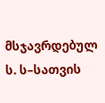მსჯავრდებულ ს. ს–სათვის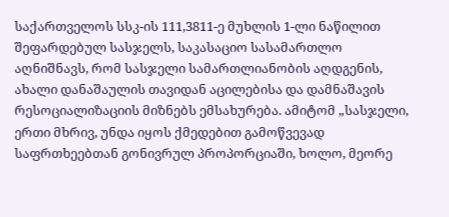საქართველოს სსკ-ის 111,3811-ე მუხლის 1-ლი ნაწილით შეფარდებულ სასჯელს, საკასაციო სასამართლო აღნიშნავს, რომ სასჯელი სამართლიანობის აღდგენის, ახალი დანაშაულის თავიდან აცილებისა და დამნაშავის რესოციალიზაციის მიზნებს ემსახურება. ამიტომ „სასჯელი, ერთი მხრივ, უნდა იყოს ქმედებით გამოწვევად საფრთხეებთან გონივრულ პროპორციაში, ხოლო, მეორე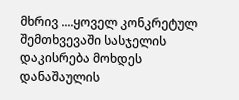მხრივ ....ყოველ კონკრეტულ შემთხვევაში სასჯელის დაკისრება მოხდეს დანაშაულის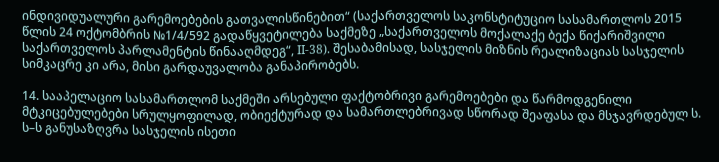ინდივიდუალური გარემოებების გათვალისწინებით“ (საქართველოს საკონსტიტუციო სასამართლოს 2015 წლის 24 ოქტომბრის №1/4/592 გადაწყვეტილება საქმეზე „საქართველოს მოქალაქე ბექა წიქარიშვილი საქართველოს პარლამენტის წინააღმდეგ“, II-38). შესაბამისად, სასჯელის მიზნის რეალიზაციას სასჯელის სიმკაცრე კი არა, მისი გარდაუვალობა განაპირობებს.

14. სააპელაციო სასამართლომ საქმეში არსებული ფაქტობრივი გარემოებები და წარმოდგენილი მტკიცებულებები სრულყოფილად, ობიექტურად და სამართლებრივად სწორად შეაფასა და მსჯავრდებულ ს. ს–ს განუსაზღვრა სასჯელის ისეთი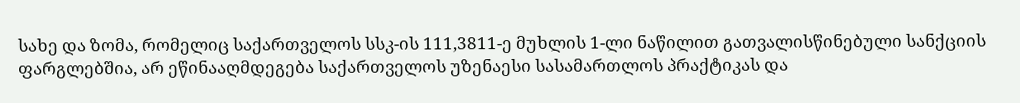სახე და ზომა, რომელიც საქართველოს სსკ-ის 111,3811-ე მუხლის 1-ლი ნაწილით გათვალისწინებული სანქციის ფარგლებშია, არ ეწინააღმდეგება საქართველოს უზენაესი სასამართლოს პრაქტიკას და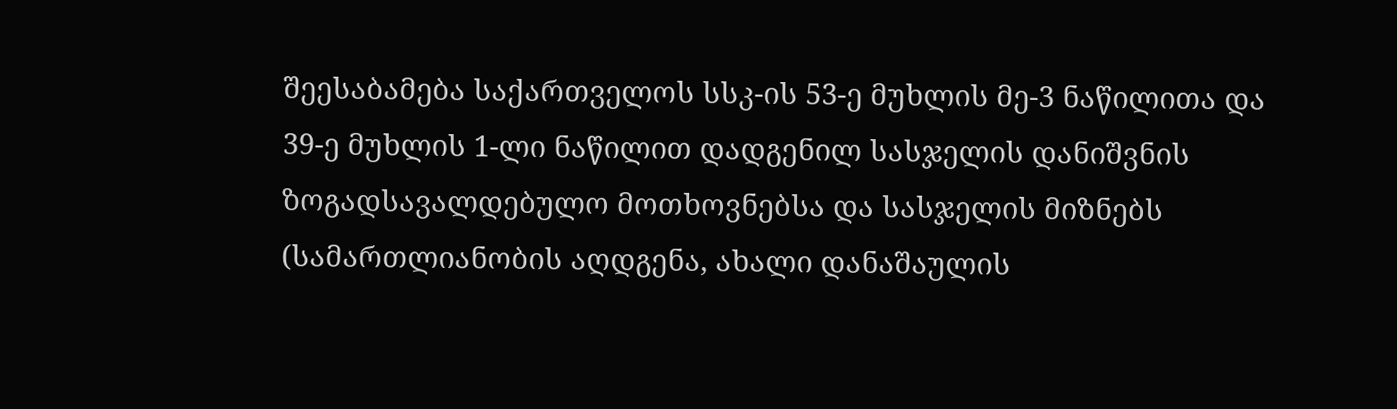შეესაბამება საქართველოს სსკ-ის 53-ე მუხლის მე-3 ნაწილითა და 39-ე მუხლის 1-ლი ნაწილით დადგენილ სასჯელის დანიშვნის ზოგადსავალდებულო მოთხოვნებსა და სასჯელის მიზნებს (სამართლიანობის აღდგენა, ახალი დანაშაულის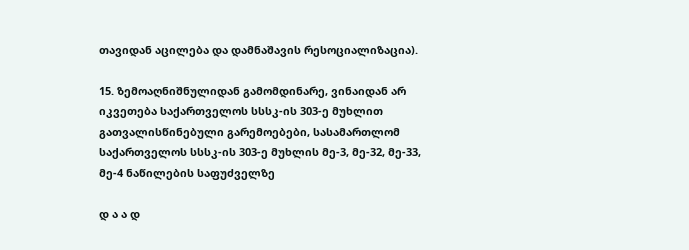თავიდან აცილება და დამნაშავის რესოციალიზაცია).

15. ზემოაღნიშნულიდან გამომდინარე, ვინაიდან არ იკვეთება საქართველოს სსსკ-ის 303-ე მუხლით გათვალისწინებული გარემოებები, სასამართლომ საქართველოს სსსკ-ის 303-ე მუხლის მე-3, მე-32, მე-33, მე-4 ნაწილების საფუძველზე

დ ა ა დ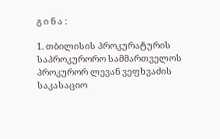გ ი ნ ა :

1. თბილისის პროკურატურის საპროკურორო სამმართველოს პროკურორ ლევან ვეფხვაძის საკასაციო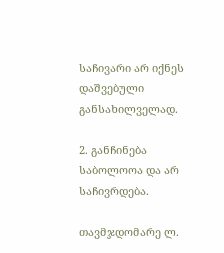საჩივარი არ იქნეს დაშვებული განსახილველად.

2. განჩინება საბოლოოა და არ საჩივრდება.

თავმჯდომარე ლ.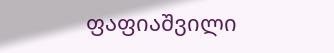ფაფიაშვილი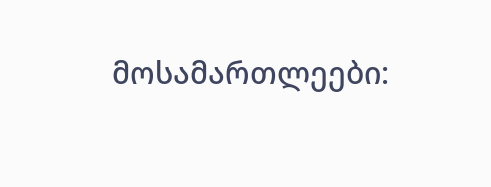მოსამართლეები: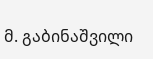მ. გაბინაშვილი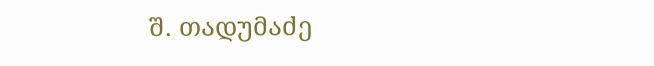შ. თადუმაძე